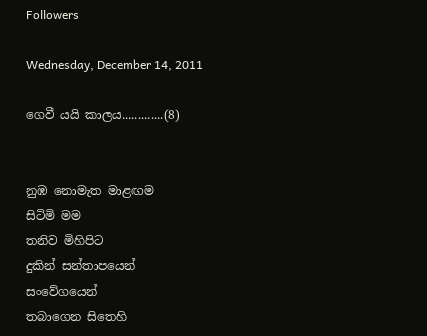Followers

Wednesday, December 14, 2011

ගෙවී යයි කාලය.............(8)


නුඹ නොමැත මාළඟම
සිටිමි මම
තනිව මිහිපිට
දුකින් සන්තාපයෙන්
සංවේගයෙන්
තබාගෙන සිතෙහි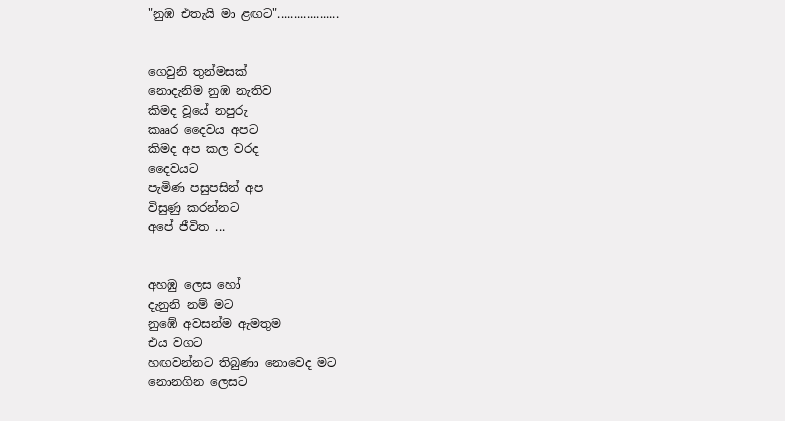"නුඹ එතැයි මා ළඟට"...................


ගෙවුනි තුන්මසක්
නොදැනිම නුඹ නැතිව
කිමද වූයේ නපුරු
කෲර දෛවය අපට
කිමද අප කල වරද
දෛවයට
පැමිණ පසුපසින් අප
විසුණු කරන්නට
අපේ ජීවිත ...


අහඹු ලෙස හෝ
දැනුනි නම් මට
නුඹේ අවසන්ම ඇමතුම
එය වගට
හඟවන්නට තිබුණා නොවෙද මට
නොනගින ලෙසට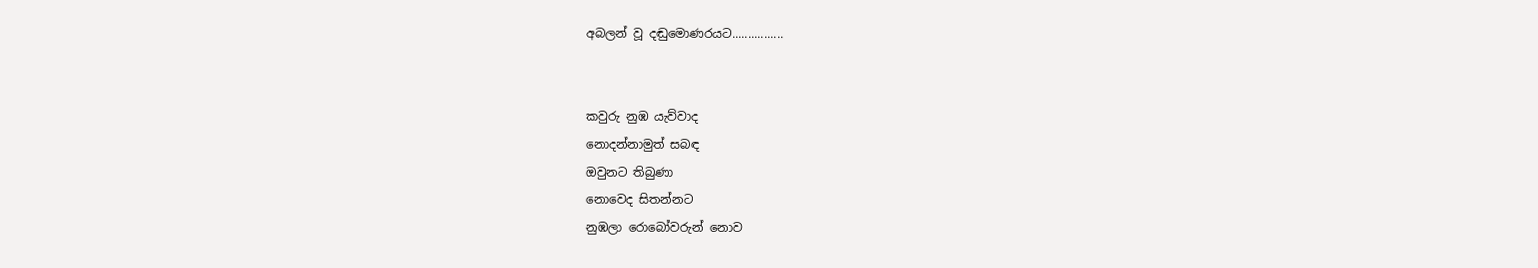අබලන් වූ දඬුමොණරයට................


කවුරු නුඹ යැව්වාද
නොදන්නාමුත් සබඳ
ඔවුනට තිබුණා
නොවෙද සිතන්නට
නුඹලා රොබෝවරුන් නොව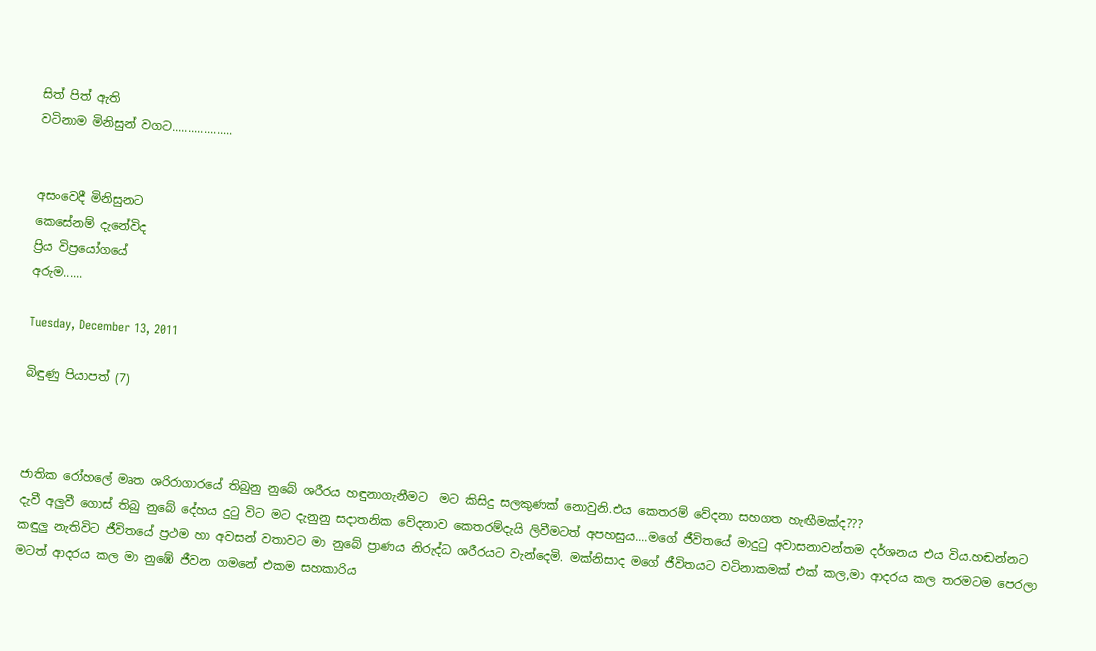සිත් පිත් ඇති
වටිනාම මිනිසුන් වගට...................


අසංවෙදී මිනිසුනට
කෙසේනම් දැනේවිද
ප්‍රිය විප්‍රයෝගයේ
අරුම......

Tuesday, December 13, 2011

බිඳුණු පියාපත් (7)



ජාතික රෝහලේ මෘත ශරිරාගාරයේ තිබුනු නුබේ ශරීරය හඳුනාගැනීමට  මට කිසිදු සලකුණක් නොවුනි.එය කෙතරම් වේදනා සහගත හැඟීමක්ද???
දැවී අලුවී ගොස් තිබු නුබේ දේහය දුටු විට මට දැනුනු සදාතනික වේදනාව කෙතරම්දැයි ලිවීමටත් අපහසුය....මගේ ජීවිතයේ මාදුටු අවාසනාවන්තම දර්ශනය එය විය.හඬන්නට කඳුලු නැතිවිට ජීවිතයේ ප්‍රථම හා අවසන් වතාවට මා නුබේ ප්‍රාණය නිරුද්ධ ශරීරයට වැන්දෙමි. මක්නිසාද මගේ ජීවිතයට වටිනාකමක් එක් කල,මා ආදරය කල තරමටම පෙරලා මටත් ආදරය කල මා නුඹේ ජීවන ගමනේ එකම සහකාරිය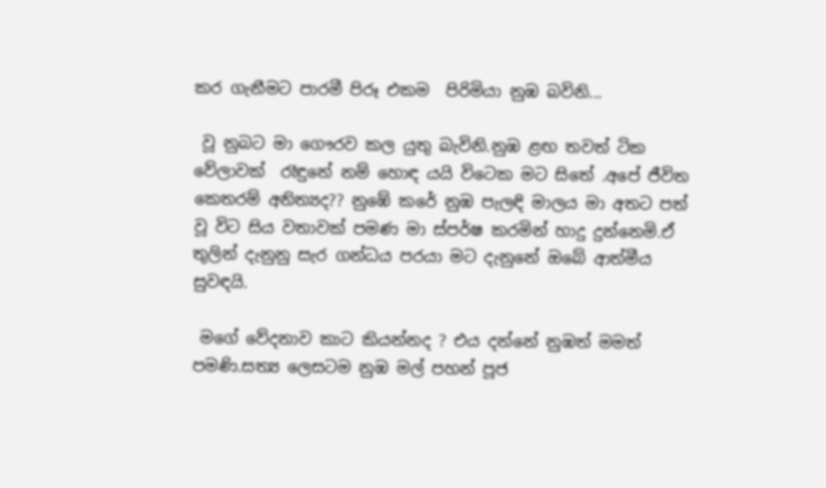කර ගැනීමට පාරමී පිරූ එකම  පිරිමියා නුඹ බවිනි...

 වූ නුබට මා ගෞරව කල යුතු බැවිනි.නුඹ ළඟ තවත් ටික වේලාවක්  රෑඳුනේ නම් හොඳ යයි විටෙක මට සිතේ .අපේ ජීවිත කෙතරම් අනිත්‍යද?? නුඹේ කරේ නුඹ පැලඳි මාලය මා අතට පත් වූ විට සිය වතාවක් පමණ මා ස්පර්ෂ කරමින් හාදු දුන්නෙමි.ඒ තුලින් දැනුනු සැර ගන්ධය පරයා මට දැනුනේ ඔබේ ආත්මීය සුවඳයි.

 මගේ වේදනාව කාට කියන්නද ? එය දන්නේ නුඹත් මමත් පමණි.සත්‍ය ලෙසටම නුඹ මල් පහන් පූජ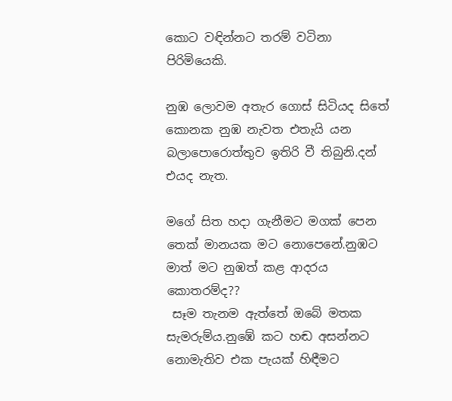කොට වඳින්නට තරම් වටිනා පිරිමියෙකි.

නුඹ ලොවම අතැර ගොස් සිටියද සිතේ කොනක නුඹ නැවත එතැයි යන බලාපොරොත්තුව ඉතිරි වී තිබුනි.දන් එයද නැත.

මගේ සිත හදා ගැනීමට මගක් පෙන තෙක් මානයක මට නොපෙනේ.නුඹට මාත් මට නුඹත් කළ ආදරය කොතරම්ද??
 සෑම තැනම ඇත්තේ ඔබේ මතක සැමරුම්ය.නුඹේ කට හඬ අසන්නට නොමැතිව එක පැයක් හිඳීමට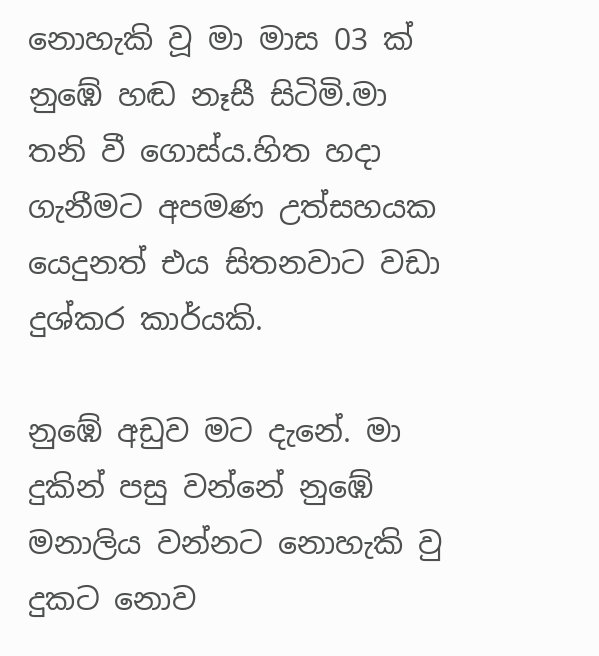නොහැකි වූ මා මාස 03 ක් නුඹේ හඬ නෑසී සිටිමි.මා තනි වී ගොස්ය.හිත හදා ගැනීමට අපමණ උත්සහයක යෙදුනත් එය සිතනවාට වඩා දුශ්කර කාර්යකි.

නුඹේ අඩුව මට දැනේ. මා දුකින් පසු වන්නේ නුඹේ මනාලිය වන්නට නොහැකි වු දුකට නොව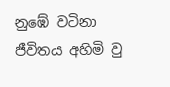නුඹේ වටිනා ජීවිතය අහිමි වු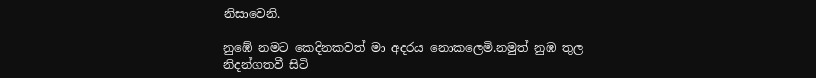නිසාවෙනි.

නුඹේ නමට කෙදිනකවත් මා අදරය නොකලෙමි.නමුත් නුඹ තුල නිදන්ගතවී සිටි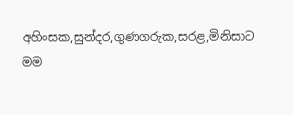අහිංසක,සුන්දර,ගුණගරුක,සරළ,මිනිසාට මම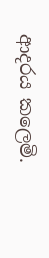ආදරය කලෙමි.